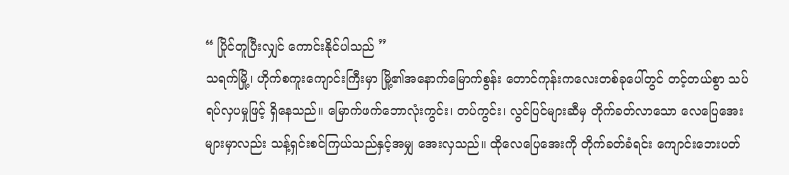“ ပြိုင်တူပြီးလျှင် ကောင်းနိုင်ပါသည် ”
သရက်မြို့၊ ဟိုက်စကူးကျောင်းကြီးမှာ မြို့၏အနောက်မြောက်စွန်း တောင်ကုန်းကလေးတစ်ခုပေါ်တွင် တင့်တယ်စွာ သပ်ရပ်လှပမှုဖြင့် ရှိနေသည်။ မြောက်ဖက်ဘောလုံးကွင်း၊ တပ်ကွင်း၊ လွင်ပြင်များဆီမှ တိုက်ခတ်လာသော လေပြေအေးများမှာလည်း သန့်ရှင်းစင်ကြယ်သည်နှင့်အမျှ အေးလှသည်။ ထိုလေပြေအေးကို တိုက်ခတ်ခံရင်း ကျောင်းဘေးပတ်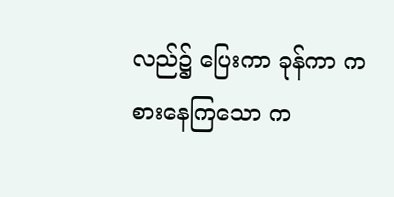လည်၌ ပြေးကာ ခုန်ကာ ကစားနေကြသော က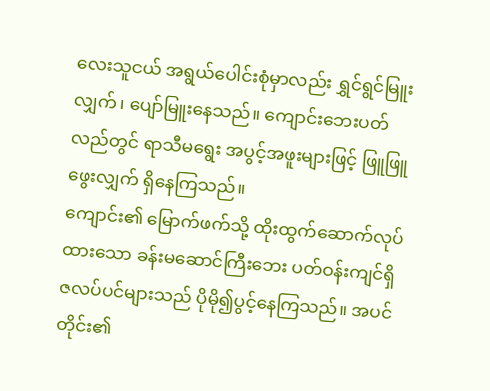လေးသူငယ် အရွယ်ပေါင်းစုံမှာလည်း ရွှင်ရွင်မြူးလျှက်၊ ပျော်မြူးနေသည်။ ကျောင်းဘေးပတ်လည်တွင် ရာသီမရွေး အပွင့်အဖူးများဖြင့် ဖြူဖြူဖွေးလျှက် ရှိနေကြသည်။
ကျောင်း၏ မြောက်ဖက်သို့ ထိုးထွက်ဆောက်လုပ်ထားသော ခန်းမဆောင်ကြီးဘေး ပတ်ဝန်းကျင်ရှိ ဇလပ်ပင်များသည် ပိုမို၍ပွင့်နေကြသည်။ အပင်တိုင်း၏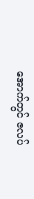အောက်တွင် ဇလပ်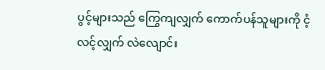ပွင့်များသည် ကြွေကျလျှက် ကောက်ပန်သူများကို ငံ့လင့်လျှက် လဲလျောင်း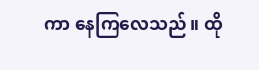ကာ နေကြလေသည်။ ထို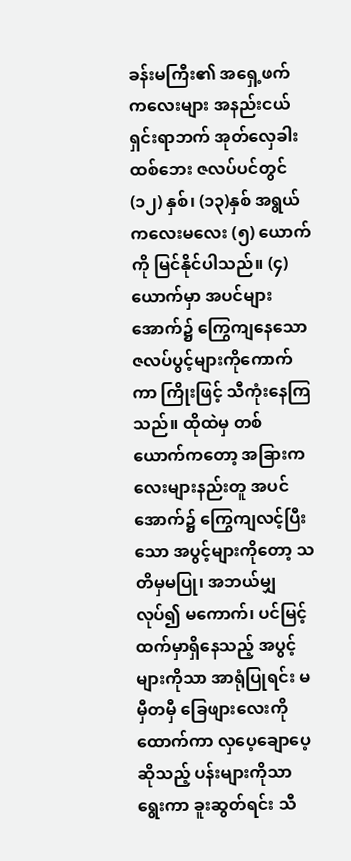ခန်းမကြီး၏ အရှေ့ဖက် ကလေးများ အနည်းငယ်ရှင်းရာဘက် အုတ်လှေခါးထစ်ဘေး ဇလပ်ပင်တွင် (၁၂) နှစ်၊ (၁၃)နှစ် အရွယ် ကလေးမလေး (၅) ယောက်ကို မြင်နိုင်ပါသည်။ (၄) ယောက်မှာ အပင်များအောက်၌ ကြွေကျနေသော ဇလပ်ပွင့်များကိုကောက်ကာ ကြိုးဖြင့် သီကုံးနေကြသည်။ ထိုထဲမှ တစ်ယောက်ကတော့ အခြားကလေးများနည်းတူ အပင်အောက်၌ ကြွေကျလင့်ပြီးသော အပွင့်များကိုတော့ သတိမှမပြု၊ အဘယ်မျှလုပ်၍ မကောက်၊ ပင်မြင့်ထက်မှာရှိနေသည့် အပွင့်များကိုသာ အာရုံပြုရင်း မမှီတမှီ ခြေဖျားလေးကိုထောက်ကာ လှပေ့ချောပေ့ ဆိုသည့် ပန်းများကိုသာ ရွေးကာ ခူးဆွတ်ရင်း သီ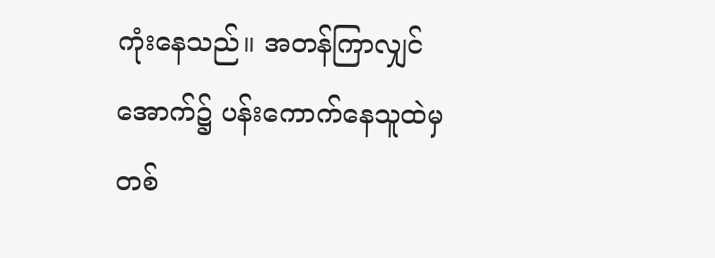ကုံးနေသည်။ အတန်ကြာလျှင် အောက်၌ ပန်းကောက်နေသူထဲမှ တစ်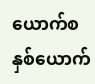ယောက်စ နှစ်ယောက်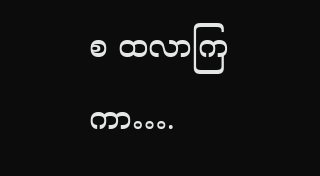စ ထလာကြကာ….